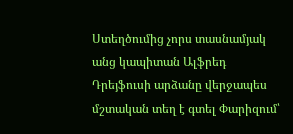Ստեղծումից չորս տասնամյակ անց կապիտան Ալֆրեդ Դրեյֆուսի արձանը վերջապես մշտական տեղ է գտել Փարիզում՝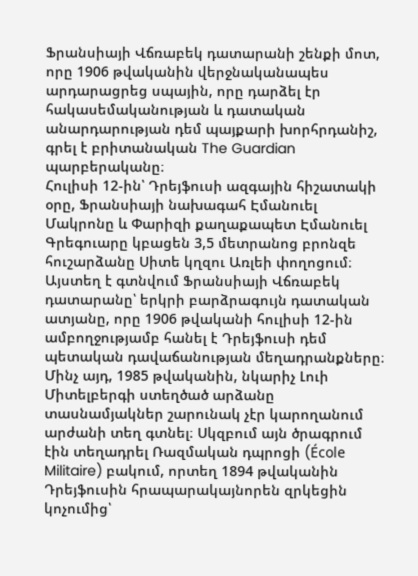Ֆրանսիայի Վճռաբեկ դատարանի շենքի մոտ, որը 1906 թվականին վերջնականապես արդարացրեց սպային, որը դարձել էր հակասեմականության և դատական անարդարության դեմ պայքարի խորհրդանիշ, գրել է բրիտանական The Guardian պարբերականը։
Հուլիսի 12-ին՝ Դրեյֆուսի ազգային հիշատակի օրը, Ֆրանսիայի նախագահ Էմանուել Մակրոնը և Փարիզի քաղաքապետ Էմանուել Գրեգուարը կբացեն 3,5 մետրանոց բրոնզե հուշարձանը Սիտե կղզու Առլեի փողոցում։ Այստեղ է գտնվում Ֆրանսիայի Վճռաբեկ դատարանը՝ երկրի բարձրագույն դատական ատյանը, որը 1906 թվականի հուլիսի 12-ին ամբողջությամբ հանել է Դրեյֆուսի դեմ պետական դավաճանության մեղադրանքները։
Մինչ այդ, 1985 թվականին, նկարիչ Լուի Միտելբերգի ստեղծած արձանը տասնամյակներ շարունակ չէր կարողանում արժանի տեղ գտնել։ Սկզբում այն ծրագրում էին տեղադրել Ռազմական դպրոցի (École Militaire) բակում, որտեղ 1894 թվականին Դրեյֆուսին հրապարակայնորեն զրկեցին կոչումից՝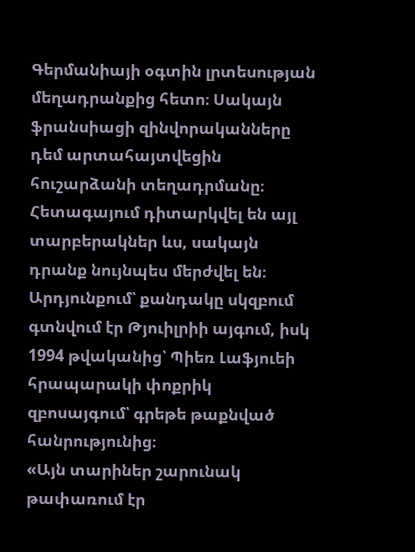Գերմանիայի օգտին լրտեսության մեղադրանքից հետո։ Սակայն ֆրանսիացի զինվորականները դեմ արտահայտվեցին հուշարձանի տեղադրմանը։
Հետագայում դիտարկվել են այլ տարբերակներ ևս, սակայն դրանք նույնպես մերժվել են։ Արդյունքում՝ քանդակը սկզբում գտնվում էր Թյուիլրիի այգում, իսկ 1994 թվականից՝ Պիեռ Լաֆյուեի հրապարակի փոքրիկ զբոսայգում՝ գրեթե թաքնված հանրությունից։
«Այն տարիներ շարունակ թափառում էր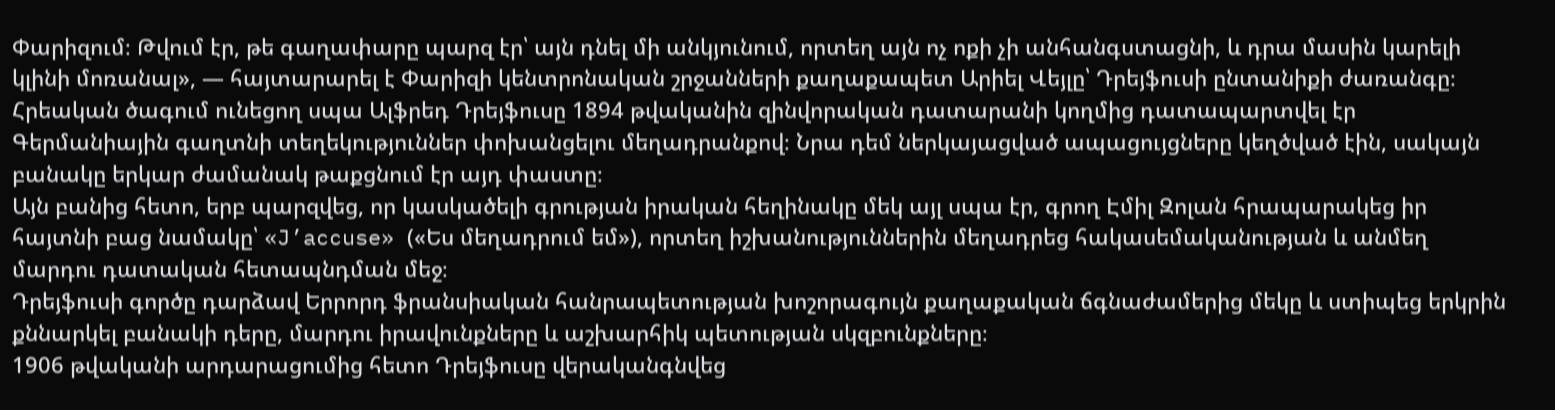Փարիզում։ Թվում էր, թե գաղափարը պարզ էր՝ այն դնել մի անկյունում, որտեղ այն ոչ ոքի չի անհանգստացնի, և դրա մասին կարելի կլինի մոռանալ», — հայտարարել է Փարիզի կենտրոնական շրջանների քաղաքապետ Արիել Վեյլը՝ Դրեյֆուսի ընտանիքի ժառանգը։
Հրեական ծագում ունեցող սպա Ալֆրեդ Դրեյֆուսը 1894 թվականին զինվորական դատարանի կողմից դատապարտվել էր Գերմանիային գաղտնի տեղեկություններ փոխանցելու մեղադրանքով։ Նրա դեմ ներկայացված ապացույցները կեղծված էին, սակայն բանակը երկար ժամանակ թաքցնում էր այդ փաստը։
Այն բանից հետո, երբ պարզվեց, որ կասկածելի գրության իրական հեղինակը մեկ այլ սպա էր, գրող Էմիլ Զոլան հրապարակեց իր հայտնի բաց նամակը՝ «J’accuse» («Ես մեղադրում եմ»), որտեղ իշխանություններին մեղադրեց հակասեմականության և անմեղ մարդու դատական հետապնդման մեջ։
Դրեյֆուսի գործը դարձավ Երրորդ ֆրանսիական հանրապետության խոշորագույն քաղաքական ճգնաժամերից մեկը և ստիպեց երկրին քննարկել բանակի դերը, մարդու իրավունքները և աշխարհիկ պետության սկզբունքները։
1906 թվականի արդարացումից հետո Դրեյֆուսը վերականգնվեց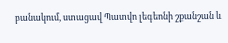բանակում, ստացավ Պատվո լեգեոնի շքանշան և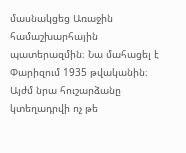մասնակցեց Առաջին համաշխարհային պատերազմին։ Նա մահացել է Փարիզում 1935 թվականին։
Այժմ նրա հուշարձանը կտեղադրվի ոչ թե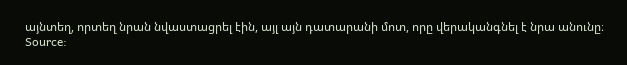այնտեղ, որտեղ նրան նվաստացրել էին, այլ այն դատարանի մոտ, որը վերականգնել է նրա անունը։
Source: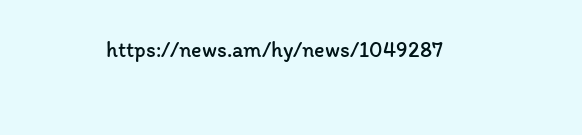https://news.am/hy/news/1049287